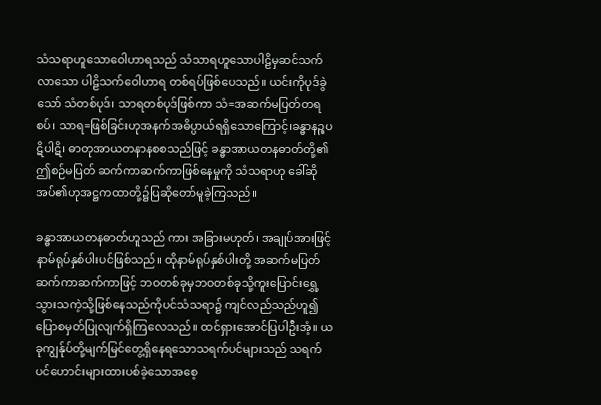သံသရာဟူသောဝေါဟာရသည် သံသာရဟူသောပါဠိမှဆင်သက်လာသော ပါဠိသက်ဝေါဟာရ တစ်ရပ်ဖြစ်ပေသည်။ ယင်းကိုပုဒ်ခွဲသော် သံတစ်ပုဒ်၊ သာရတစ်ပုဒ်ဖြစ်ကာ သံ=အဆက်မပြတ်တရစပ်၊ သာရ=ဖြစ်ခြင်းဟုအနက်အဓိပ္ပာယ်ရရှိသောကြောင့်၊ခန္ဓာနဉ္စပဋိပါဋိ၊ ဓာတုအာယတနာနစစသည်ဖြင့် ခန္ဓာအာယတနဓာတ်တို့၏ ဤစဉ်မပြတ် ဆက်ကာဆက်ကာဖြစ်နေမှုကို သံသရာဟု ခေါ်ဆိုအပ်၏ဟုအဋ္ဌကထာတို့၌ပြဆိုတော်မူခဲ့ကြသည်။

ခန္ဓာအာယတနဓာတ်ဟူသည် ကား အခြားမဟုတ်၊ အချုပ်အားဖြင့်နာမ်ရုပ်နှစ်ပါးပင်ဖြစ်သည်။ ထိုနာမ်ရုပ်နှစ်ပါးတို့ အဆက်မပြတ် ဆက်ကာဆက်ကာဖြင့် ဘဝတစ်ခုမှဘဝတစ်ခုသို့ကူးပြောင်းရွှေ့သွားသကဲ့သို့ဖြစ်နေသည်ကိုပင်သံသရာ၌ ကျင်လည်သည်ဟူ၍ ပြောစမှတ်ပြုလျက်ရှိကြလေသည်။ ထင်ရှားအောင်ပြပါဦးအံ့။ ယခုကျွန်ုပ်တို့မျက်မြင်တွေ့ရှိနေရသောသရက်ပင်များသည် သရက်ပင်ဟောင်းများထားပစ်ခဲ့သောအစေ့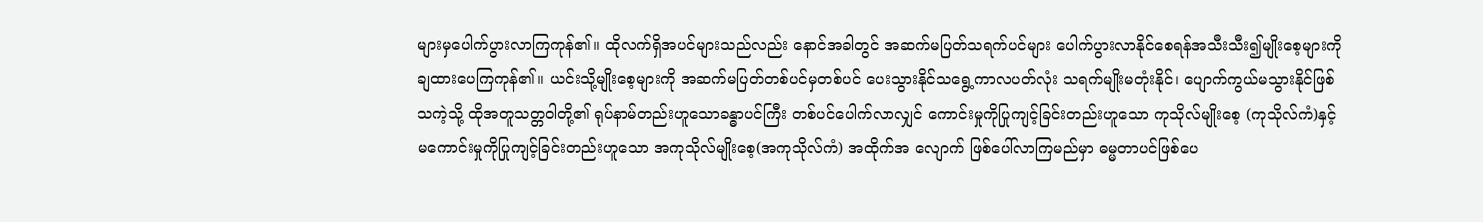များမှပေါက်ပွားလာကြကုန်၏။ ထိုလက်ရှိအပင်များသည်လည်း နောင်အခါတွင် အဆက်မပြတ်သရက်ပင်များ ပေါက်ပွားလာနိုင်စေရန်အသီးသီး၍မျိုးစေ့များကိုချထားပေကြကုန်၏။ ယင်းသို့မျိုးစေ့များကို အဆက်မပြတ်တစ်ပင်မှတစ်ပင် ပေးသွားနိုင်သရွေ့ကာလပတ်လုံး သရက်မျိုးမတုံးနိုင်၊ ပျောက်ကွယ်မသွားနိုင်ဖြစ်သကဲ့သို့ ထိုအတူသတ္တဝါတို့၏ ရုပ်နာမ်တည်းဟူသောခန္ဓာပင်ကြီး တစ်ပင်ပေါက်လာလျှင် ကောင်းမှုကိုပြုကျင့်ခြင်းတည်းဟူသော ကုသိုလ်မျိုးစေ့ (ကုသိုလ်ကံ)နှင့်မကောင်းမှုကိုပြုကျင့်ခြင်းတည်းဟူသော အကုသိုလ်မျိုးစေ့(အကုသိုလ်ကံ) အထိုက်အ လျောက် ဖြစ်ပေါ်လာကြမည်မှာ ဓမ္မတာပင်ဖြစ်ပေ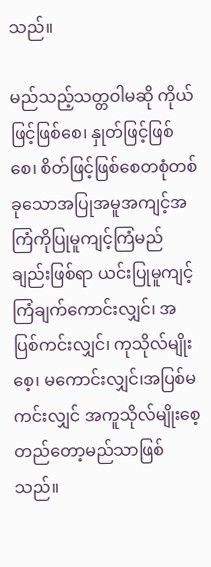သည်။

မည်သည့်သတ္တဝါမဆို ကိုယ်ဖြင့်ဖြစ်စေ၊ နှုတ်ဖြင့်ဖြစ်စေ၊ စိတ်ဖြင့်ဖြစ်စေတစုံတစ်ခုသောအပြုအမူအကျင့်အကြံကိုပြုမူကျင့်ကြံမည်ချည်းဖြစ်ရာ ယင်းပြုမူကျင့်ကြံချက်ကောင်းလျှင်၊ အပြစ်ကင်းလျှင်၊ ကုသိုလ်မျိုးစေ့၊ မကောင်းလျှင်၊အပြစ်မကင်းလျှင် အကူသိုလ်မျိုးစေ့တည်တော့မည်သာဖြစ်သည်။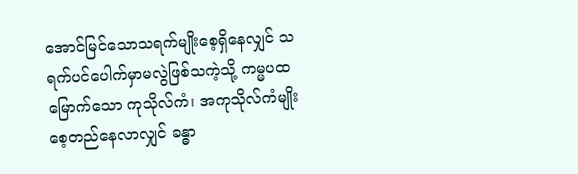အောင်မြင်သောသရက်မျိုးစေ့ရှိနေလျှင် သရက်ပင်ပေါက်မှာမလွဲဖြစ်သကဲ့သို့ ကမ္မပထမြောက်သော ကုသိုလ်ကံ၊ အကုသိုလ်ကံမျိုးစေ့တည်နေလာလျှင် ခန္ဓာ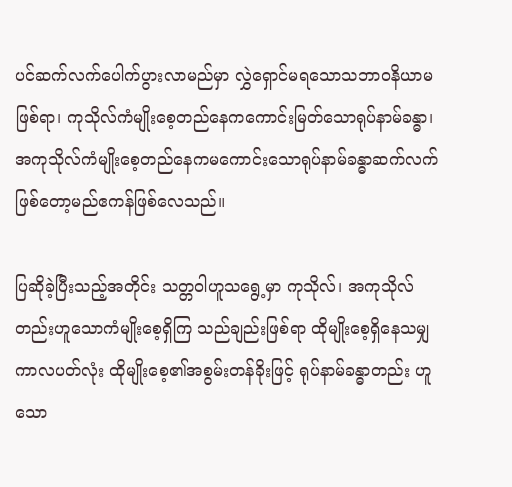ပင်ဆက်လက်ပေါက်ပွားလာမည်မှာ လွှဲရှောင်မရသောသဘာဝနိယာမဖြစ်ရာ၊ ကုသိုလ်ကံမျိုးစေ့တည်နေကကောင်းမြတ်သောရုပ်နာမ်ခန္ဓာ၊ အကုသိုလ်ကံမျိုးစေ့တည်နေကမကောင်းသောရုပ်နာမ်ခန္ဓာဆက်လက်ဖြစ်တော့မည်ဧကန်ဖြစ်လေသည်။

ပြဆိုခဲ့ပြီးသည့်အတိုင်း သတ္တဝါဟူသရွေ့မှာ ကုသိုလ်၊ အကုသိုလ်တည်းဟူသောကံမျိုးစေ့ရှိကြ သည်ချည်းဖြစ်ရာ ထိုမျိုးစေ့ရှိနေသမျှကာလပတ်လုံး ထိုမျိုးစေ့၏အစွမ်းတန်ခိုးဖြင့် ရုပ်နာမ်ခန္ဓာတည်း ဟူသော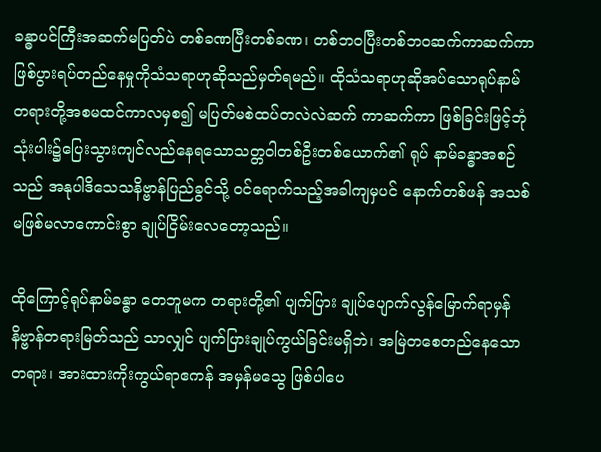ခန္ဓာပင်ကြီးအဆက်မပြတ်ပဲ တစ်ခဏပြီးတစ်ခဏ၊ တစ်ဘဝပြီးတစ်ဘဝဆက်ကာဆက်ကာ ဖြစ်ပွားရပ်တည်နေမှုကိုသံသရာဟုဆိုသည်မှတ်ရမည်။ ထိုသံသရာဟုဆိုအပ်သောရုပ်နာမ်တရားတို့အစမထင်ကာလမှစ၍ မပြတ်မစဲထပ်တလဲလဲဆက် ကာဆက်ကာ ဖြစ်ခြင်းဖြင့်ဘုံသုံးပါး၌ပြေးသွားကျင်လည်နေရသောသတ္တဝါတစ်ဦးတစ်ယောက်၏ ရုပ် နာမ်ခန္ဓာအစဉ်သည် အနုပါဒိသေသနိဗ္ဗာန်ပြည်ခွင်သို့ ဝင်ရောက်သည့်အခါကျမှပင် နောက်တစ်ဖန် အသစ်မဖြစ်မလာကောင်းစွာ ချုပ်ငြိမ်းလေတော့သည်။

ထိုကြောင့်ရုပ်နာမ်ခန္ဓာ တေဘူမက တရားတို့၏ ပျက်ပြား ချုပ်ပျောက်လွန်မြောက်ရာမှန် နိဗ္ဗာန်တရားမြတ်သည် သာလျှင် ပျက်ပြားချုပ်ကွယ်ခြင်းမရှိဘဲ၊ အမြဲတစေတည်နေသောတရား၊ အားထားကိုးကွယ်ရာဧကန် အမှန်မသွေ ဖြစ်ပါပေ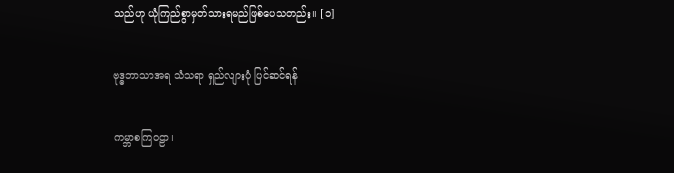သည်ဟု ယုံကြည်စွာမှတ်သားရမည်ဖြစ်ပေသတည်း။ [၁]

ဗုဒ္ဓဘာသာအရ သံသရာ ရှည်လျားပုံ ပြင်ဆင်ရန်

ကမ္ဘာစကြဝဠာ၊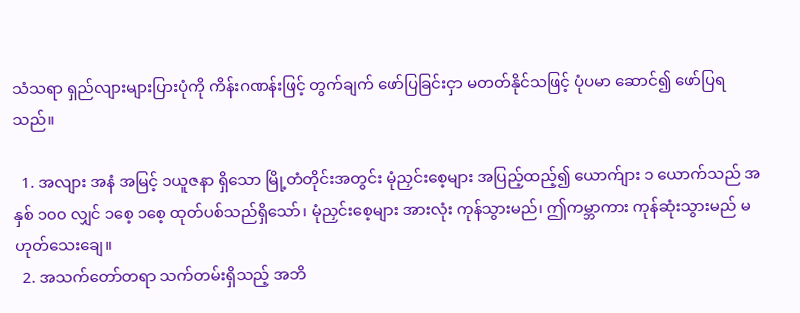သံသရာ ရှည်လျားများပြားပုံကို ကိန်းဂဏန်းဖြင့် တွက်ချက် ဖော်ပြခြင်းငှာ မတတ်နိုင်သဖြင့် ပုံပမာ ဆောင်၍ ဖော်ပြရသည်။

  1. အလျား အနံ အမြင့် ၁ယူဇနာ ရှိသော မြို့တံတိုင်းအတွင်း မုံညှင်းစေ့များ အပြည့်ထည့်၍ ယောက်ျား ၁ ယောက်သည် အနှစ် ၁၀၀ လျှင် ၁စေ့ ၁စေ့ ထုတ်ပစ်သည်ရှိသော်၊ မုံညှင်းစေ့များ အားလုံး ကုန်သွားမည်၊ ဤကမ္ဘာကား ကုန်ဆုံးသွားမည် မဟုတ်သေးချေ။
  2. အသက်တော်တရာ သက်တမ်းရှိသည့် အဘိ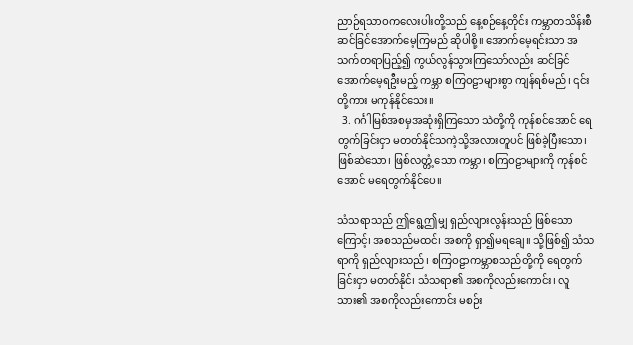ညာဉ်ရသာဝကလေးပါးတို့သည် နေ့စဉ်နေ့တိုင်း ကမ္ဘာတသိန်းစီ ဆင်ခြင်အောက်မေ့ကြမည် ဆိုပါစို့။ အောက်မေ့ရင်းသာ အသက်တရာပြည့်၍ ကွယ်လွန်သွားကြသော်လည်း ဆင်ခြင်အောက်မေ့ရဦးမည့် ကမ္ဘာ စကြဝဠာများစွာ ကျန်ရစ်မည်၊ ၎င်းတို့ကား မကုန်နိုင်သေး။
  3. ဂင်္ဂါမြစ်အစမှအဆုံးရှိကြသော သဲတို့ကို ကုန်စင်အောင် ရေတွက်ခြင်းငှာ မတတ်နိုင်သကဲ့သို့အလားတူပင် ဖြစ်ခဲ့ပြီးသော၊ ဖြစ်ဆဲသော၊ ဖြစ်လတ္တံ့သော ကမ္ဘာ၊ စကြဝဠာများကို ကုန်စင်အောင် မရေတွက်နိုင်ပေ။

သံသရာသည် ဤရွေ့ဤမျှ ရှည်လျားလွန်းသည် ဖြစ်သောကြောင့်၊ အစသည်မထင်၊ အစကို ရှာ၍မရချေ။ သို့ဖြစ်၍ သံသရာကို ရှည်လျားသည်၊ စကြဝဠာကမ္ဘာစသည်တို့ကို ရေတွက်ခြင်းငှာ မတတ်နိုင်၊ သံသရာ၏ အစကိုလည်းကောင်း၊ လူသား၏ အစကိုလည်းကောင်း မစဉ်း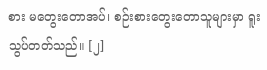စား မတွေးတောအပ်၊ စဉ်းစားတွေးတောသူများမှာ ရူးသွပ်တတ်သည်။ [၂]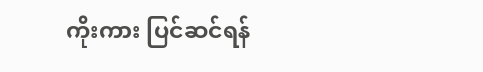ကိုးကား ပြင်ဆင်ရန်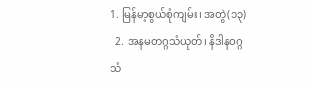1. မြန်မာ့စွယ်စုံကျမ်း၊ အတွဲ(၁၃)
  2. အနမတဂ္ဂသံယုတ်၊ နိဒါနဝဂ္ဂသံ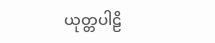ယုတ္တပါဠိ